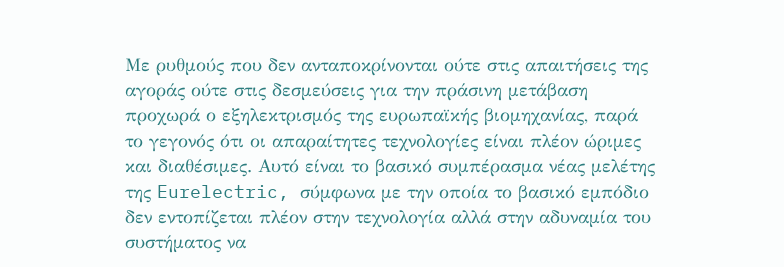Με ρυθμούς που δεν ανταποκρίνονται ούτε στις απαιτήσεις της αγοράς ούτε στις δεσμεύσεις για την πράσινη μετάβαση προχωρά ο εξηλεκτρισμός της ευρωπαϊκής βιομηχανίας, παρά το γεγονός ότι οι απαραίτητες τεχνολογίες είναι πλέον ώριμες και διαθέσιμες. Αυτό είναι το βασικό συμπέρασμα νέας μελέτης της Eurelectric, σύμφωνα με την οποία το βασικό εμπόδιο δεν εντοπίζεται πλέον στην τεχνολογία αλλά στην αδυναμία του συστήματος να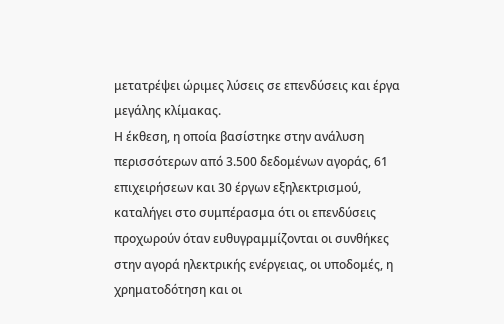μετατρέψει ώριμες λύσεις σε επενδύσεις και έργα μεγάλης κλίμακας.
Η έκθεση, η οποία βασίστηκε στην ανάλυση περισσότερων από 3.500 δεδομένων αγοράς, 61 επιχειρήσεων και 30 έργων εξηλεκτρισμού, καταλήγει στο συμπέρασμα ότι οι επενδύσεις προχωρούν όταν ευθυγραμμίζονται οι συνθήκες στην αγορά ηλεκτρικής ενέργειας, οι υποδομές, η χρηματοδότηση και οι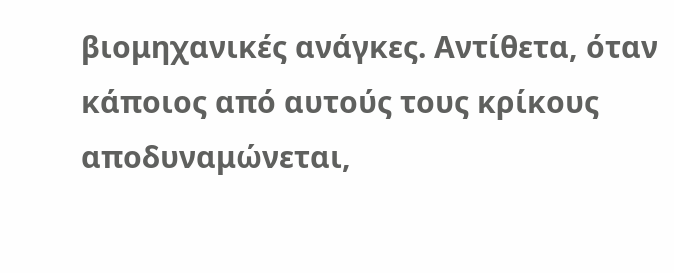βιομηχανικές ανάγκες. Αντίθετα, όταν κάποιος από αυτούς τους κρίκους αποδυναμώνεται,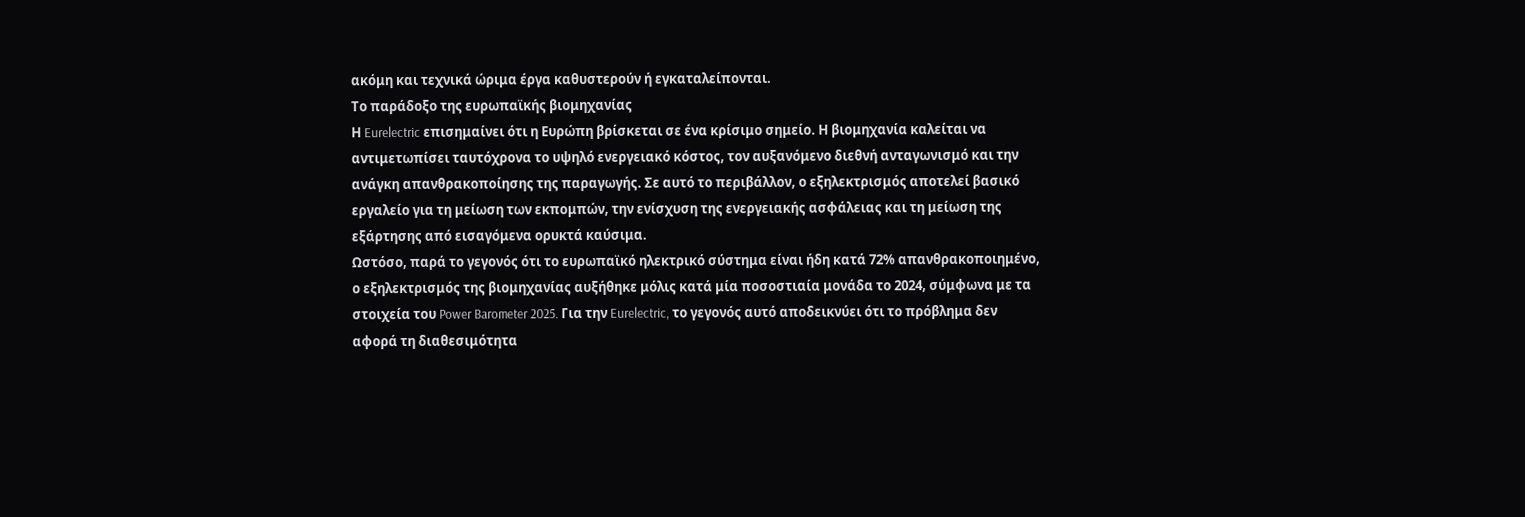ακόμη και τεχνικά ώριμα έργα καθυστερούν ή εγκαταλείπονται.
Το παράδοξο της ευρωπαϊκής βιομηχανίας
Η Eurelectric επισημαίνει ότι η Ευρώπη βρίσκεται σε ένα κρίσιμο σημείο. Η βιομηχανία καλείται να αντιμετωπίσει ταυτόχρονα το υψηλό ενεργειακό κόστος, τον αυξανόμενο διεθνή ανταγωνισμό και την ανάγκη απανθρακοποίησης της παραγωγής. Σε αυτό το περιβάλλον, ο εξηλεκτρισμός αποτελεί βασικό εργαλείο για τη μείωση των εκπομπών, την ενίσχυση της ενεργειακής ασφάλειας και τη μείωση της εξάρτησης από εισαγόμενα ορυκτά καύσιμα.
Ωστόσο, παρά το γεγονός ότι το ευρωπαϊκό ηλεκτρικό σύστημα είναι ήδη κατά 72% απανθρακοποιημένο, ο εξηλεκτρισμός της βιομηχανίας αυξήθηκε μόλις κατά μία ποσοστιαία μονάδα το 2024, σύμφωνα με τα στοιχεία του Power Barometer 2025. Για την Eurelectric, το γεγονός αυτό αποδεικνύει ότι το πρόβλημα δεν αφορά τη διαθεσιμότητα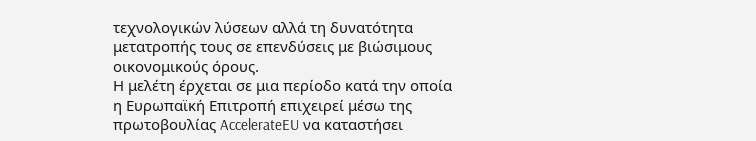τεχνολογικών λύσεων αλλά τη δυνατότητα μετατροπής τους σε επενδύσεις με βιώσιμους οικονομικούς όρους.
Η μελέτη έρχεται σε μια περίοδο κατά την οποία η Ευρωπαϊκή Επιτροπή επιχειρεί μέσω της πρωτοβουλίας AccelerateEU να καταστήσει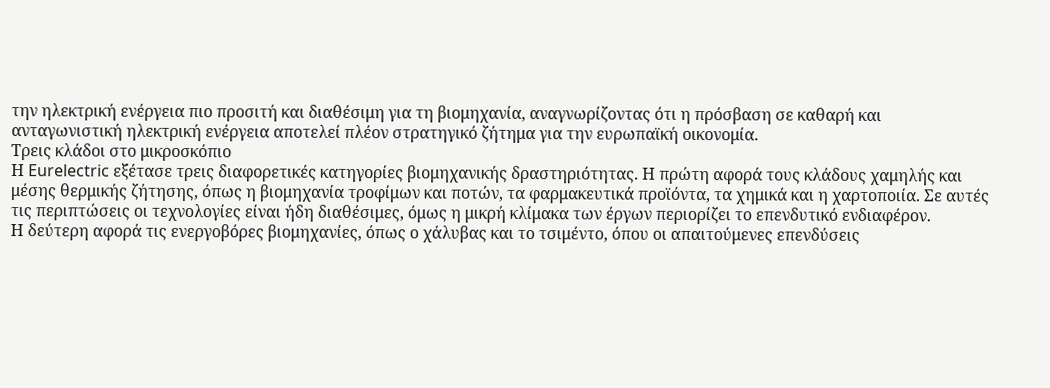την ηλεκτρική ενέργεια πιο προσιτή και διαθέσιμη για τη βιομηχανία, αναγνωρίζοντας ότι η πρόσβαση σε καθαρή και ανταγωνιστική ηλεκτρική ενέργεια αποτελεί πλέον στρατηγικό ζήτημα για την ευρωπαϊκή οικονομία.
Τρεις κλάδοι στο μικροσκόπιο
Η Eurelectric εξέτασε τρεις διαφορετικές κατηγορίες βιομηχανικής δραστηριότητας. Η πρώτη αφορά τους κλάδους χαμηλής και μέσης θερμικής ζήτησης, όπως η βιομηχανία τροφίμων και ποτών, τα φαρμακευτικά προϊόντα, τα χημικά και η χαρτοποιία. Σε αυτές τις περιπτώσεις οι τεχνολογίες είναι ήδη διαθέσιμες, όμως η μικρή κλίμακα των έργων περιορίζει το επενδυτικό ενδιαφέρον.
Η δεύτερη αφορά τις ενεργοβόρες βιομηχανίες, όπως ο χάλυβας και το τσιμέντο, όπου οι απαιτούμενες επενδύσεις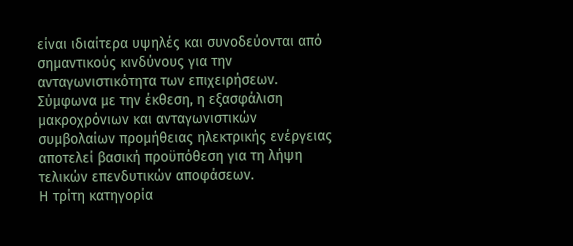είναι ιδιαίτερα υψηλές και συνοδεύονται από σημαντικούς κινδύνους για την ανταγωνιστικότητα των επιχειρήσεων. Σύμφωνα με την έκθεση, η εξασφάλιση μακροχρόνιων και ανταγωνιστικών συμβολαίων προμήθειας ηλεκτρικής ενέργειας αποτελεί βασική προϋπόθεση για τη λήψη τελικών επενδυτικών αποφάσεων.
Η τρίτη κατηγορία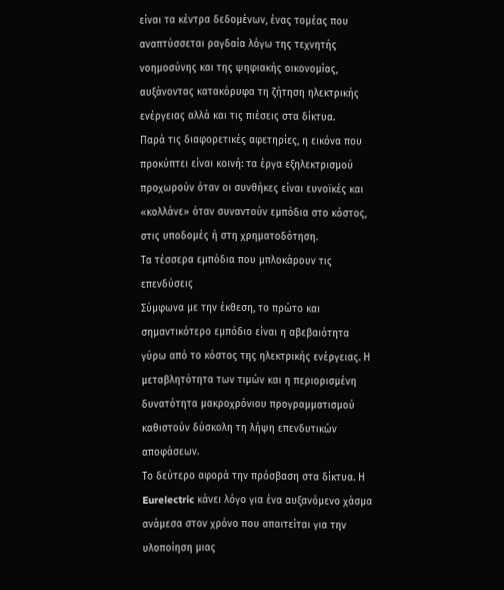είναι τα κέντρα δεδομένων, ένας τομέας που αναπτύσσεται ραγδαία λόγω της τεχνητής νοημοσύνης και της ψηφιακής οικονομίας, αυξάνοντας κατακόρυφα τη ζήτηση ηλεκτρικής ενέργειας αλλά και τις πιέσεις στα δίκτυα.
Παρά τις διαφορετικές αφετηρίες, η εικόνα που προκύπτει είναι κοινή: τα έργα εξηλεκτρισμού προχωρούν όταν οι συνθήκες είναι ευνοϊκές και «κολλάνε» όταν συναντούν εμπόδια στο κόστος, στις υποδομές ή στη χρηματοδότηση.
Τα τέσσερα εμπόδια που μπλοκάρουν τις επενδύσεις
Σύμφωνα με την έκθεση, το πρώτο και σημαντικότερο εμπόδιο είναι η αβεβαιότητα γύρω από το κόστος της ηλεκτρικής ενέργειας. Η μεταβλητότητα των τιμών και η περιορισμένη δυνατότητα μακροχρόνιου προγραμματισμού καθιστούν δύσκολη τη λήψη επενδυτικών αποφάσεων.
Το δεύτερο αφορά την πρόσβαση στα δίκτυα. Η Eurelectric κάνει λόγο για ένα αυξανόμενο χάσμα ανάμεσα στον χρόνο που απαιτείται για την υλοποίηση μιας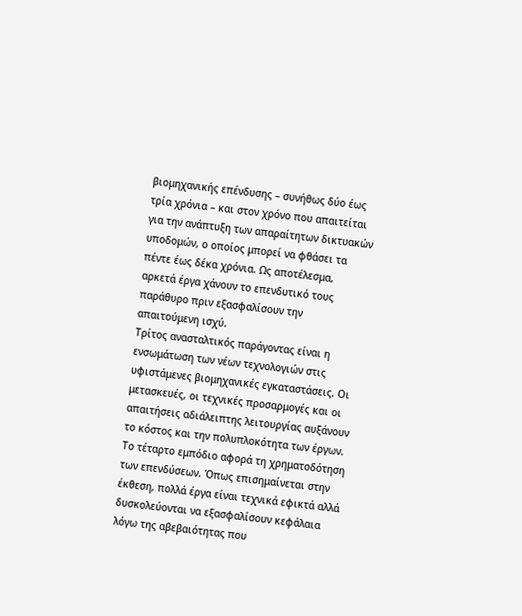βιομηχανικής επένδυσης – συνήθως δύο έως τρία χρόνια – και στον χρόνο που απαιτείται για την ανάπτυξη των απαραίτητων δικτυακών υποδομών, ο οποίος μπορεί να φθάσει τα πέντε έως δέκα χρόνια. Ως αποτέλεσμα, αρκετά έργα χάνουν το επενδυτικό τους παράθυρο πριν εξασφαλίσουν την απαιτούμενη ισχύ.
Τρίτος ανασταλτικός παράγοντας είναι η ενσωμάτωση των νέων τεχνολογιών στις υφιστάμενες βιομηχανικές εγκαταστάσεις. Οι μετασκευές, οι τεχνικές προσαρμογές και οι απαιτήσεις αδιάλειπτης λειτουργίας αυξάνουν το κόστος και την πολυπλοκότητα των έργων.
Το τέταρτο εμπόδιο αφορά τη χρηματοδότηση των επενδύσεων. Όπως επισημαίνεται στην έκθεση, πολλά έργα είναι τεχνικά εφικτά αλλά δυσκολεύονται να εξασφαλίσουν κεφάλαια λόγω της αβεβαιότητας που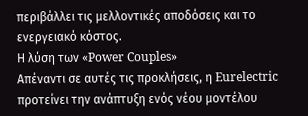περιβάλλει τις μελλοντικές αποδόσεις και το ενεργειακό κόστος.
Η λύση των «Power Couples»
Απέναντι σε αυτές τις προκλήσεις, η Eurelectric προτείνει την ανάπτυξη ενός νέου μοντέλου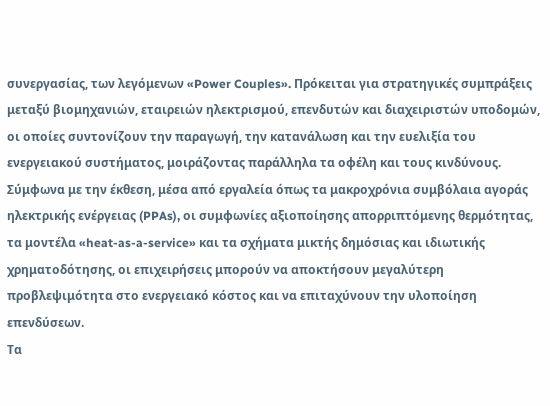συνεργασίας, των λεγόμενων «Power Couples». Πρόκειται για στρατηγικές συμπράξεις μεταξύ βιομηχανιών, εταιρειών ηλεκτρισμού, επενδυτών και διαχειριστών υποδομών, οι οποίες συντονίζουν την παραγωγή, την κατανάλωση και την ευελιξία του ενεργειακού συστήματος, μοιράζοντας παράλληλα τα οφέλη και τους κινδύνους.
Σύμφωνα με την έκθεση, μέσα από εργαλεία όπως τα μακροχρόνια συμβόλαια αγοράς ηλεκτρικής ενέργειας (PPAs), οι συμφωνίες αξιοποίησης απορριπτόμενης θερμότητας, τα μοντέλα «heat-as-a-service» και τα σχήματα μικτής δημόσιας και ιδιωτικής χρηματοδότησης, οι επιχειρήσεις μπορούν να αποκτήσουν μεγαλύτερη προβλεψιμότητα στο ενεργειακό κόστος και να επιταχύνουν την υλοποίηση επενδύσεων.
Τα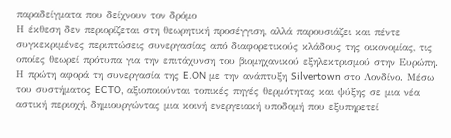παραδείγματα που δείχνουν τον δρόμο
Η έκθεση δεν περιορίζεται στη θεωρητική προσέγγιση, αλλά παρουσιάζει και πέντε συγκεκριμένες περιπτώσεις συνεργασίας από διαφορετικούς κλάδους της οικονομίας, τις οποίες θεωρεί πρότυπα για την επιτάχυνση του βιομηχανικού εξηλεκτρισμού στην Ευρώπη.
Η πρώτη αφορά τη συνεργασία της E.ON με την ανάπτυξη Silvertown στο Λονδίνο. Μέσω του συστήματος ECTO, αξιοποιούνται τοπικές πηγές θερμότητας και ψύξης σε μια νέα αστική περιοχή, δημιουργώντας μια κοινή ενεργειακή υποδομή που εξυπηρετεί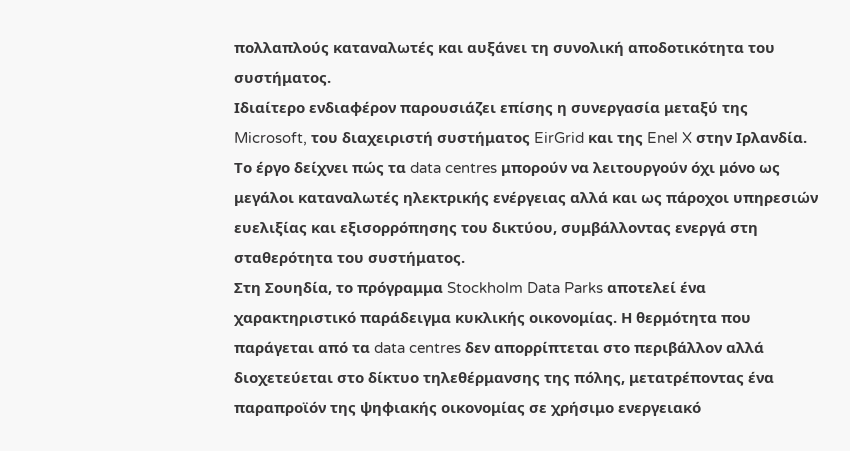πολλαπλούς καταναλωτές και αυξάνει τη συνολική αποδοτικότητα του συστήματος.
Ιδιαίτερο ενδιαφέρον παρουσιάζει επίσης η συνεργασία μεταξύ της Microsoft, του διαχειριστή συστήματος EirGrid και της Enel X στην Ιρλανδία. Το έργο δείχνει πώς τα data centres μπορούν να λειτουργούν όχι μόνο ως μεγάλοι καταναλωτές ηλεκτρικής ενέργειας αλλά και ως πάροχοι υπηρεσιών ευελιξίας και εξισορρόπησης του δικτύου, συμβάλλοντας ενεργά στη σταθερότητα του συστήματος.
Στη Σουηδία, το πρόγραμμα Stockholm Data Parks αποτελεί ένα χαρακτηριστικό παράδειγμα κυκλικής οικονομίας. Η θερμότητα που παράγεται από τα data centres δεν απορρίπτεται στο περιβάλλον αλλά διοχετεύεται στο δίκτυο τηλεθέρμανσης της πόλης, μετατρέποντας ένα παραπροϊόν της ψηφιακής οικονομίας σε χρήσιμο ενεργειακό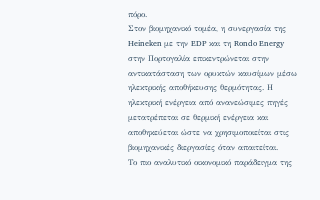πόρο.
Στον βιομηχανικό τομέα, η συνεργασία της Heineken με την EDP και τη Rondo Energy στην Πορτογαλία επικεντρώνεται στην αντικατάσταση των ορυκτών καυσίμων μέσω ηλεκτρικής αποθήκευσης θερμότητας. Η ηλεκτρική ενέργεια από ανανεώσιμες πηγές μετατρέπεται σε θερμική ενέργεια και αποθηκεύεται ώστε να χρησιμοποιείται στις βιομηχανικές διεργασίες όταν απαιτείται.
Το πιο αναλυτικό οικονομικό παράδειγμα της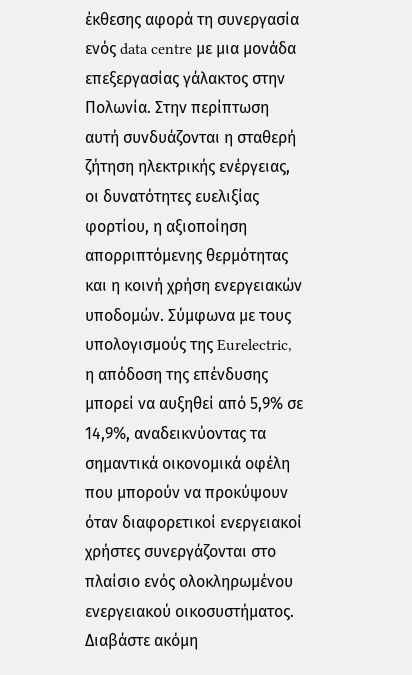έκθεσης αφορά τη συνεργασία ενός data centre με μια μονάδα επεξεργασίας γάλακτος στην Πολωνία. Στην περίπτωση αυτή συνδυάζονται η σταθερή ζήτηση ηλεκτρικής ενέργειας, οι δυνατότητες ευελιξίας φορτίου, η αξιοποίηση απορριπτόμενης θερμότητας και η κοινή χρήση ενεργειακών υποδομών. Σύμφωνα με τους υπολογισμούς της Eurelectric, η απόδοση της επένδυσης μπορεί να αυξηθεί από 5,9% σε 14,9%, αναδεικνύοντας τα σημαντικά οικονομικά οφέλη που μπορούν να προκύψουν όταν διαφορετικοί ενεργειακοί χρήστες συνεργάζονται στο πλαίσιο ενός ολοκληρωμένου ενεργειακού οικοσυστήματος.
Διαβάστε ακόμη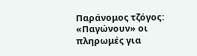Παράνομος τζόγος: «Παγώνουν» οι πληρωμές για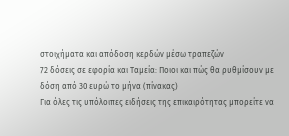στοιχήματα και απόδοση κερδών μέσω τραπεζών
72 δόσεις σε εφορία και Ταμεία: Ποιοι και πώς θα ρυθμίσουν με δόση από 30 ευρώ το μήνα (πίνακας)
Για όλες τις υπόλοιπες ειδήσεις της επικαιρότητας μπορείτε να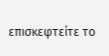επισκεφτείτε το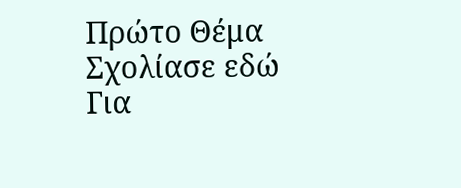Πρώτο Θέμα
Σχολίασε εδώ
Για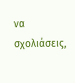να σχολιάσεις,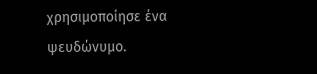χρησιμοποίησε ένα ψευδώνυμο.